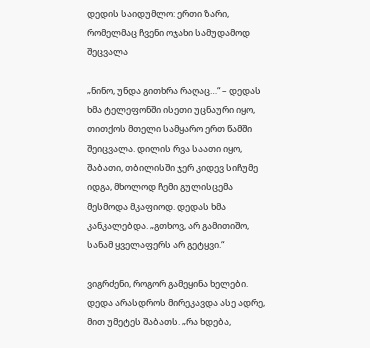დედის საიდუმლო: ერთი ზარი, რომელმაც ჩვენი ოჯახი სამუდამოდ შეცვალა

„ნინო, უნდა გითხრა რაღაც…“ – დედას ხმა ტელეფონში ისეთი უცნაური იყო, თითქოს მთელი სამყარო ერთ წამში შეიცვალა. დილის რვა საათი იყო, შაბათი, თბილისში ჯერ კიდევ სიჩუმე იდგა, მხოლოდ ჩემი გულისცემა მესმოდა მკაფიოდ. დედას ხმა კანკალებდა. „გთხოვ, არ გამითიშო, სანამ ყველაფერს არ გეტყვი.“

ვიგრძენი, როგორ გამეყინა ხელები. დედა არასდროს მირეკავდა ასე ადრე, მით უმეტეს შაბათს. „რა ხდება,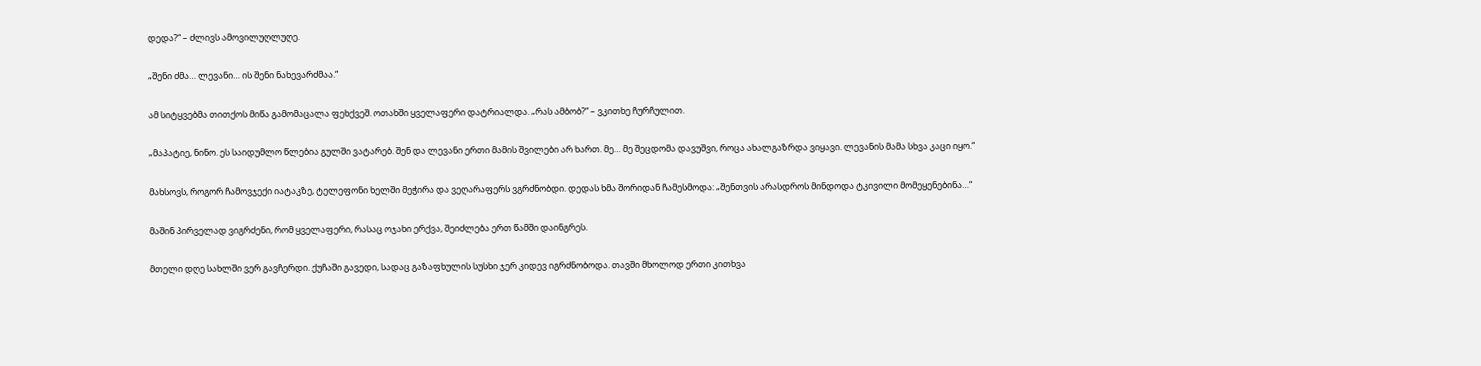დედა?“ – ძლივს ამოვილუღლუღე.

„შენი ძმა… ლევანი… ის შენი ნახევარძმაა.“

ამ სიტყვებმა თითქოს მიწა გამომაცალა ფეხქვეშ. ოთახში ყველაფერი დატრიალდა. „რას ამბობ?“ – ვკითხე ჩურჩულით.

„მაპატიე, ნინო. ეს საიდუმლო წლებია გულში ვატარებ. შენ და ლევანი ერთი მამის შვილები არ ხართ. მე… მე შეცდომა დავუშვი, როცა ახალგაზრდა ვიყავი. ლევანის მამა სხვა კაცი იყო.“

მახსოვს, როგორ ჩამოვჯექი იატაკზე, ტელეფონი ხელში მეჭირა და ვეღარაფერს ვგრძნობდი. დედას ხმა შორიდან ჩამესმოდა: „შენთვის არასდროს მინდოდა ტკივილი მომეყენებინა…“

მაშინ პირველად ვიგრძენი, რომ ყველაფერი, რასაც ოჯახი ერქვა, შეიძლება ერთ წამში დაინგრეს.

მთელი დღე სახლში ვერ გავჩერდი. ქუჩაში გავედი, სადაც გაზაფხულის სუსხი ჯერ კიდევ იგრძნობოდა. თავში მხოლოდ ერთი კითხვა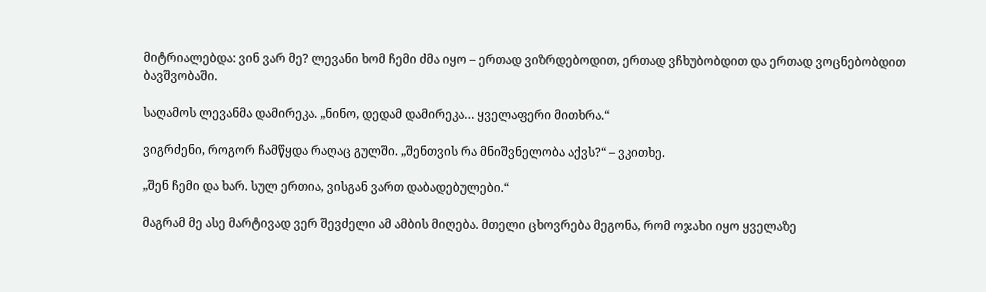მიტრიალებდა: ვინ ვარ მე? ლევანი ხომ ჩემი ძმა იყო – ერთად ვიზრდებოდით, ერთად ვჩხუბობდით და ერთად ვოცნებობდით ბავშვობაში.

საღამოს ლევანმა დამირეკა. „ნინო, დედამ დამირეკა… ყველაფერი მითხრა.“

ვიგრძენი, როგორ ჩამწყდა რაღაც გულში. „შენთვის რა მნიშვნელობა აქვს?“ – ვკითხე.

„შენ ჩემი და ხარ. სულ ერთია, ვისგან ვართ დაბადებულები.“

მაგრამ მე ასე მარტივად ვერ შევძელი ამ ამბის მიღება. მთელი ცხოვრება მეგონა, რომ ოჯახი იყო ყველაზე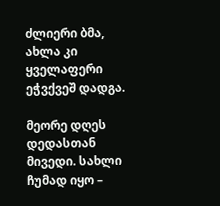ძლიერი ბმა, ახლა კი ყველაფერი ეჭვქვეშ დადგა.

მეორე დღეს დედასთან მივედი. სახლი ჩუმად იყო –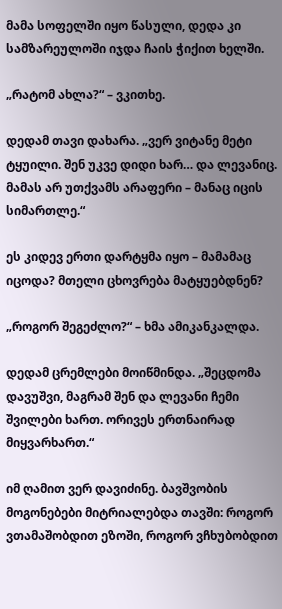მამა სოფელში იყო წასული, დედა კი სამზარეულოში იჯდა ჩაის ჭიქით ხელში.

„რატომ ახლა?“ – ვკითხე.

დედამ თავი დახარა. „ვერ ვიტანე მეტი ტყუილი. შენ უკვე დიდი ხარ… და ლევანიც. მამას არ უთქვამს არაფერი – მანაც იცის სიმართლე.“

ეს კიდევ ერთი დარტყმა იყო – მამამაც იცოდა? მთელი ცხოვრება მატყუებდნენ?

„როგორ შეგეძლო?“ – ხმა ამიკანკალდა.

დედამ ცრემლები მოიწმინდა. „შეცდომა დავუშვი, მაგრამ შენ და ლევანი ჩემი შვილები ხართ. ორივეს ერთნაირად მიყვარხართ.“

იმ ღამით ვერ დავიძინე. ბავშვობის მოგონებები მიტრიალებდა თავში: როგორ ვთამაშობდით ეზოში, როგორ ვჩხუბობდით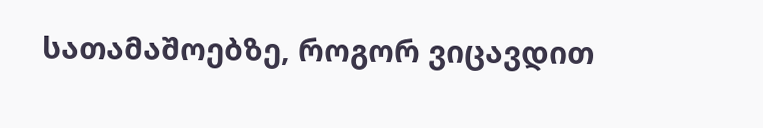სათამაშოებზე, როგორ ვიცავდით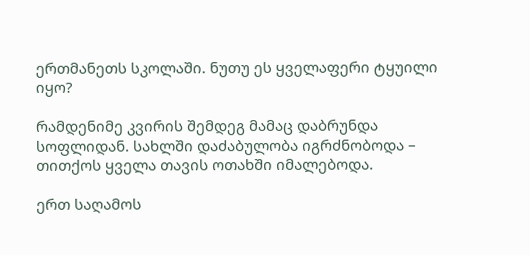ერთმანეთს სკოლაში. ნუთუ ეს ყველაფერი ტყუილი იყო?

რამდენიმე კვირის შემდეგ მამაც დაბრუნდა სოფლიდან. სახლში დაძაბულობა იგრძნობოდა – თითქოს ყველა თავის ოთახში იმალებოდა.

ერთ საღამოს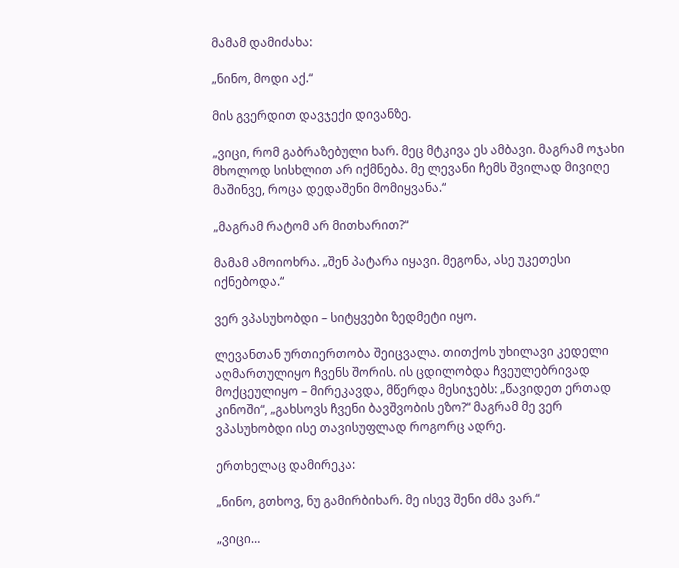მამამ დამიძახა:

„ნინო, მოდი აქ.“

მის გვერდით დავჯექი დივანზე.

„ვიცი, რომ გაბრაზებული ხარ. მეც მტკივა ეს ამბავი. მაგრამ ოჯახი მხოლოდ სისხლით არ იქმნება. მე ლევანი ჩემს შვილად მივიღე მაშინვე, როცა დედაშენი მომიყვანა.“

„მაგრამ რატომ არ მითხარით?“

მამამ ამოიოხრა. „შენ პატარა იყავი. მეგონა, ასე უკეთესი იქნებოდა.“

ვერ ვპასუხობდი – სიტყვები ზედმეტი იყო.

ლევანთან ურთიერთობა შეიცვალა. თითქოს უხილავი კედელი აღმართულიყო ჩვენს შორის. ის ცდილობდა ჩვეულებრივად მოქცეულიყო – მირეკავდა, მწერდა მესიჯებს: „წავიდეთ ერთად კინოში“, „გახსოვს ჩვენი ბავშვობის ეზო?“ მაგრამ მე ვერ ვპასუხობდი ისე თავისუფლად როგორც ადრე.

ერთხელაც დამირეკა:

„ნინო, გთხოვ, ნუ გამირბიხარ. მე ისევ შენი ძმა ვარ.“

„ვიცი…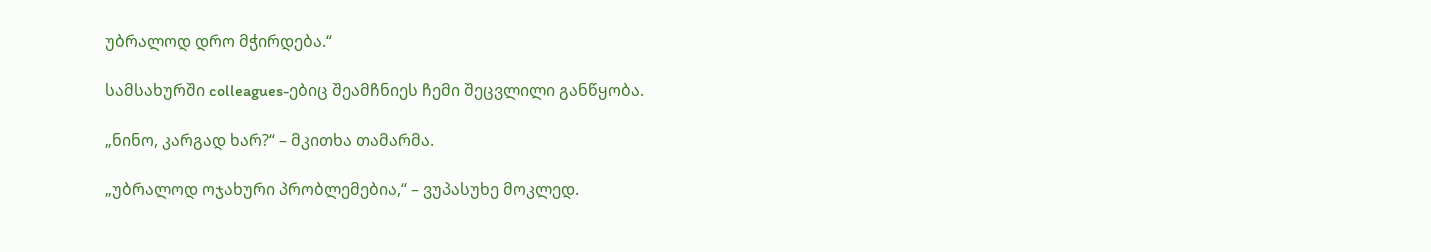უბრალოდ დრო მჭირდება.“

სამსახურში colleagues-ებიც შეამჩნიეს ჩემი შეცვლილი განწყობა.

„ნინო, კარგად ხარ?“ – მკითხა თამარმა.

„უბრალოდ ოჯახური პრობლემებია,“ – ვუპასუხე მოკლედ.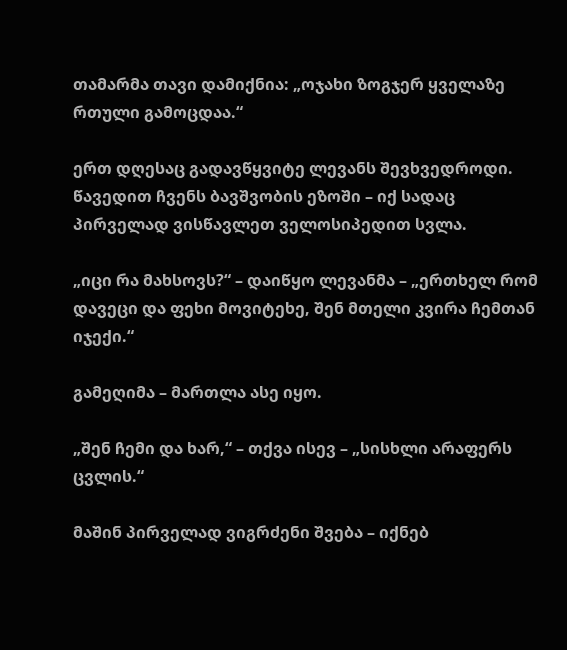თამარმა თავი დამიქნია: „ოჯახი ზოგჯერ ყველაზე რთული გამოცდაა.“

ერთ დღესაც გადავწყვიტე ლევანს შევხვედროდი. წავედით ჩვენს ბავშვობის ეზოში – იქ სადაც პირველად ვისწავლეთ ველოსიპედით სვლა.

„იცი რა მახსოვს?“ – დაიწყო ლევანმა – „ერთხელ რომ დავეცი და ფეხი მოვიტეხე, შენ მთელი კვირა ჩემთან იჯექი.“

გამეღიმა – მართლა ასე იყო.

„შენ ჩემი და ხარ,“ – თქვა ისევ – „სისხლი არაფერს ცვლის.“

მაშინ პირველად ვიგრძენი შვება – იქნებ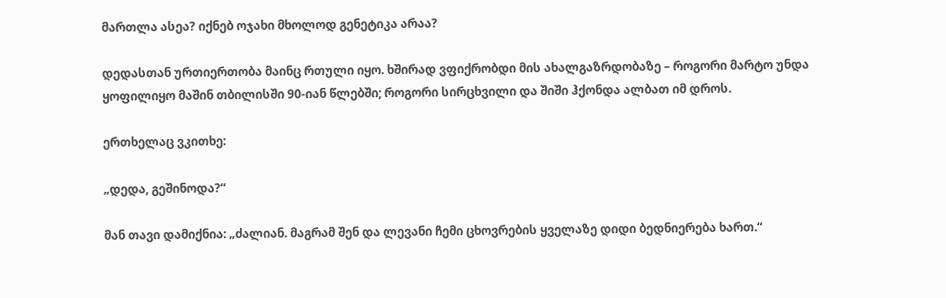მართლა ასეა? იქნებ ოჯახი მხოლოდ გენეტიკა არაა?

დედასთან ურთიერთობა მაინც რთული იყო. ხშირად ვფიქრობდი მის ახალგაზრდობაზე – როგორი მარტო უნდა ყოფილიყო მაშინ თბილისში 90-იან წლებში; როგორი სირცხვილი და შიში ჰქონდა ალბათ იმ დროს.

ერთხელაც ვკითხე:

„დედა, გეშინოდა?“

მან თავი დამიქნია: „ძალიან. მაგრამ შენ და ლევანი ჩემი ცხოვრების ყველაზე დიდი ბედნიერება ხართ.“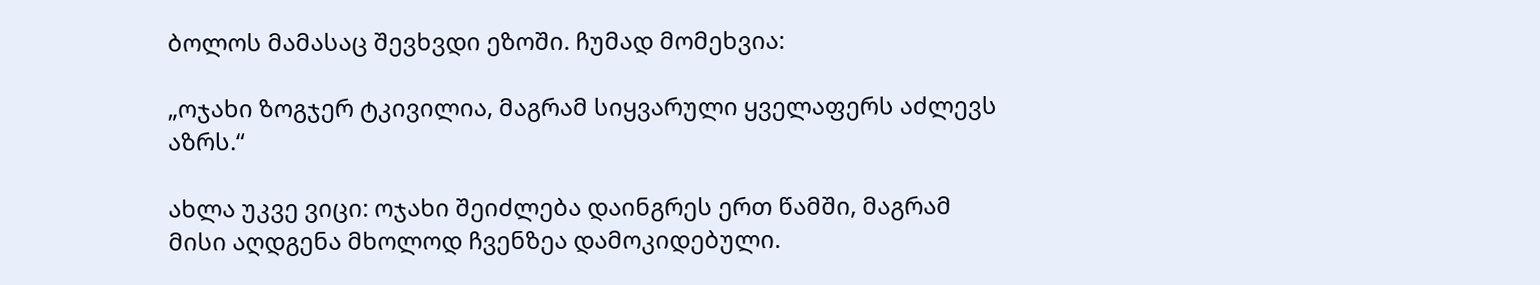ბოლოს მამასაც შევხვდი ეზოში. ჩუმად მომეხვია:

„ოჯახი ზოგჯერ ტკივილია, მაგრამ სიყვარული ყველაფერს აძლევს აზრს.“

ახლა უკვე ვიცი: ოჯახი შეიძლება დაინგრეს ერთ წამში, მაგრამ მისი აღდგენა მხოლოდ ჩვენზეა დამოკიდებული.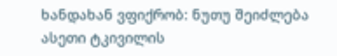ხანდახან ვფიქრობ: ნუთუ შეიძლება ასეთი ტკივილის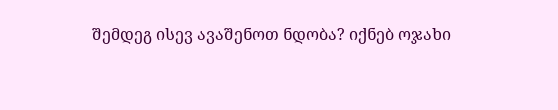შემდეგ ისევ ავაშენოთ ნდობა? იქნებ ოჯახი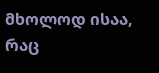მხოლოდ ისაა, რაც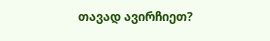თავად ავირჩიეთ?